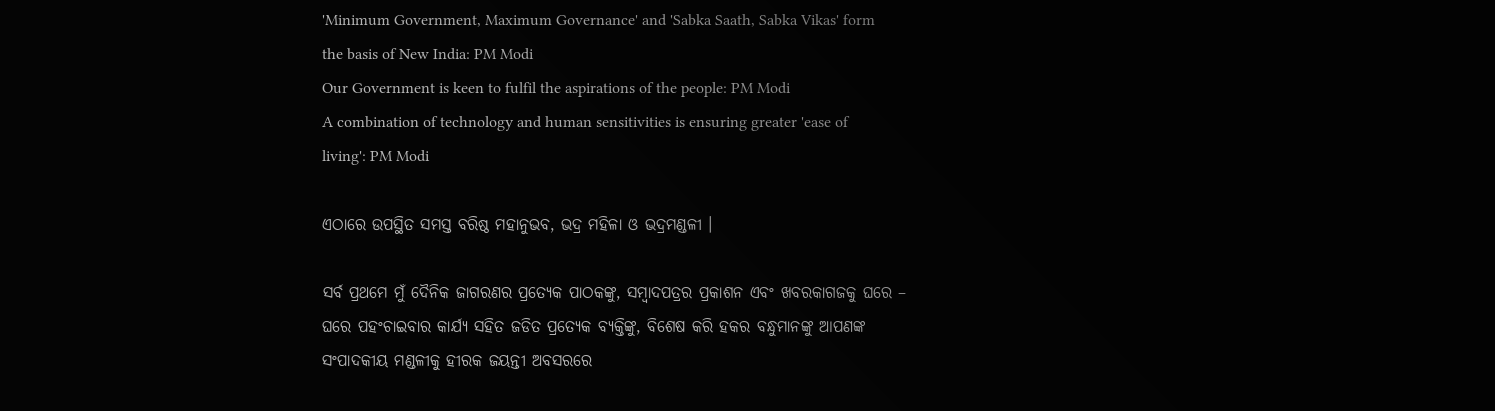'Minimum Government, Maximum Governance' and 'Sabka Saath, Sabka Vikas' form the basis of New India: PM Modi
Our Government is keen to fulfil the aspirations of the people: PM Modi
A combination of technology and human sensitivities is ensuring greater 'ease of living': PM Modi

ଏଠାରେ ଉପସ୍ଥିତ ସମସ୍ତ ବରିଷ୍ଠ ମହାନୁଭବ, ଭଦ୍ର ମହିଳା ଓ ଭଦ୍ରମଣ୍ଡଳୀ ।

ସର୍ବ ପ୍ରଥମେ ମୁଁ ଦୈନିକ ଜାଗରଣର ପ୍ରତ୍ୟେକ ପାଠକଙ୍କୁ, ସମ୍ବାଦପତ୍ରର ପ୍ରକାଶନ ଏବଂ ଖବରକାଗଜକୁ ଘରେ – ଘରେ ପହଂଚାଇବାର କାର୍ଯ୍ୟ ସହିତ ଜଡିତ ପ୍ରତ୍ୟେକ ବ୍ୟକ୍ତିଙ୍କୁ, ବିଶେଷ କରି ହକର ବନ୍ଧୁମାନଙ୍କୁ ଆପଣଙ୍କ ସଂପାଦକୀୟ ମଣ୍ଡଳୀକୁ ହୀରକ ଜୟନ୍ତୀ ଅବସରରେ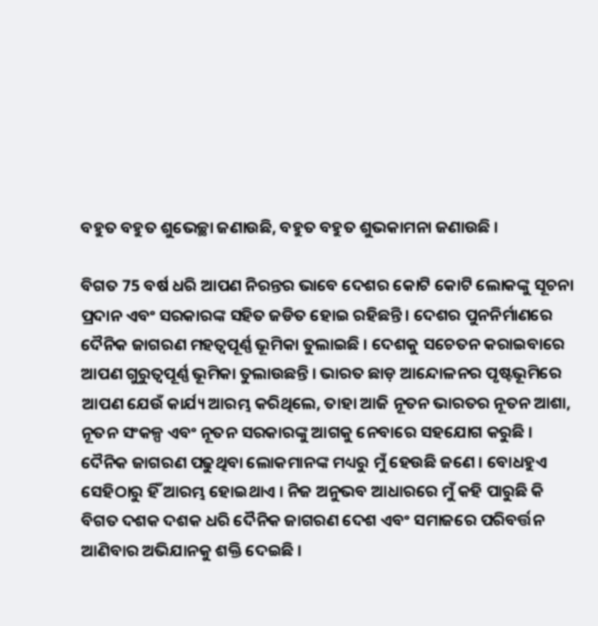ବହୁତ ବହୁତ ଶୁଭେଚ୍ଛା ଜଣାଉଛି, ବହୁତ ବହୁତ ଶୁଭକାମନା ଜଣାଉଛି ।

ବିଗତ 75 ବର୍ଷ ଧରି ଆପଣ ନିରନ୍ତର ଭାବେ ଦେଶର କୋଟି କୋଟି ଲୋକଙ୍କୁ ସୂଚନା ପ୍ରଦାନ ଏବଂ ସରକାରଙ୍କ ସହିତ ଜଡିତ ହୋଇ ରହିଛନ୍ତି । ଦେଶର ପୁନନିର୍ମାଣରେ ଦୈନିକ ଜାଗରଣ ମହତ୍ୱପୂର୍ଣ୍ଣ ଭୂମିକା ତୁଲାଇଛି । ଦେଶକୁ ସଚେତନ କରାଇବାରେ ଆପଣ ଗୁରୁତ୍ୱପୂର୍ଣ୍ଣ ଭୂମିକା ତୁଲାଉଛନ୍ତି । ଭାରତ ଛାଡ଼ ଆନ୍ଦୋଳନର ପୃଷ୍ଟଭୂମିରେ ଆପଣ ଯେଉଁ କାର୍ଯ୍ୟ ଆରମ୍ଭ କରିଥିଲେ, ତାହା ଆଜି ନୂତନ ଭାରତର ନୂତନ ଆଶା, ନୂତନ ସଂକଳ୍ପ ଏବଂ ନୂତନ ସରକାରଙ୍କୁ ଆଗକୁ ନେବାରେ ସହଯୋଗ କରୁଛି । ଦୈନିକ ଜାଗରଣ ପଢୁଥିବା ଲୋକମାନଙ୍କ ମଧ୍ୟରୁ ମୁଁ ହେଉଛି ଜଣେ । ବୋଧହୁଏ ସେହିଠାରୁ ହିଁ ଆରମ୍ଭ ହୋଇଥାଏ । ନିଜ ଅନୁଭବ ଆଧାରରେ ମୁଁ କହି ପାରୁଛି କି ବିଗତ ଦଶକ ଦଶକ ଧରି ଦୈନିକ ଜାଗରଣ ଦେଶ ଏବଂ ସମାଜରେ ପରିବର୍ତ୍ତନ ଆଣିବାର ଅଭିଯାନକୁ ଶକ୍ତି ଦେଇଛି ।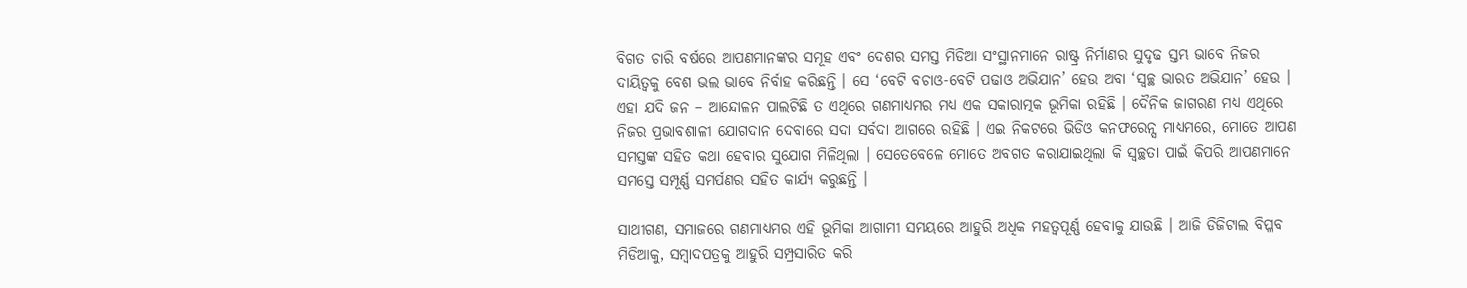ବିଗତ ଚାରି ବର୍ଷରେ ଆପଣମାନଙ୍କର ସମୂହ ଏବଂ ଦେଶର ସମସ୍ତ ମିଡିଆ ସଂସ୍ଥାନମାନେ ରାଷ୍ଟ୍ର ନିର୍ମାଣର ସୁଦୃଢ ସ୍ତମ୍ଭ ଭାବେ ନିଜର ଦାୟିତ୍ୱକୁ ବେଶ ଭଲ ଭାବେ ନିର୍ବାହ କରିଛନ୍ତି । ସେ ‘ବେଟି ବଚାଓ-ବେଟି ପଢାଓ ଅଭିଯାନ’ ହେଉ ଅବା ‘ସ୍ୱଚ୍ଛ ଭାରତ ଅଭିଯାନ’ ହେଉ । ଏହା ଯଦି ଜନ – ଆନ୍ଦୋଳନ ପାଲଟିଛି ତ ଏଥିରେ ଗଣମାଧ୍ୟମର ମଧ୍ୟ ଏକ ସକାରାତ୍ମକ ଭୂମିକା ରହିଛି । ଦୈନିକ ଜାଗରଣ ମଧ୍ୟ ଏଥିରେ ନିଜର ପ୍ରଭାବଶାଳୀ ଯୋଗଦାନ ଦେବାରେ ସଦା ସର୍ବଦା ଆଗରେ ରହିଛି । ଏଇ ନିକଟରେ ଭିଡିଓ କନଫରେନ୍ସ ମାଧ୍ୟମରେ, ମୋତେ ଆପଣ ସମସ୍ତଙ୍କ ସହିତ କଥା ହେବାର ସୁଯୋଗ ମିଳିଥିଲା । ସେତେବେଳେ ମୋତେ ଅବଗତ କରାଯାଇଥିଲା କି ସ୍ୱଚ୍ଛତା ପାଇଁ କିପରି ଆପଣମାନେ ସମସ୍ତେ ସମ୍ପୂର୍ଣ୍ଣ ସମର୍ପଣର ସହିତ କାର୍ଯ୍ୟ କରୁଛନ୍ତି ।

ସାଥୀଗଣ, ସମାଜରେ ଗଣମାଧ୍ୟମର ଏହି ଭୂମିକା ଆଗାମୀ ସମୟରେ ଆହୁରି ଅଧିକ ମହତ୍ୱପୂର୍ଣ୍ଣ ହେବାକୁ ଯାଉଛି । ଆଜି ଡିଜିଟାଲ ବିପ୍ଳବ ମିଡିଆକୁ, ସମ୍ବାଦପତ୍ରକୁ ଆହୁରି ସମ୍ପ୍ରସାରିତ କରି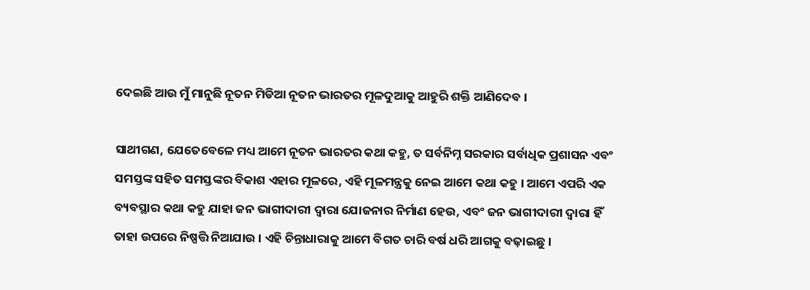ଦେଇଛି ଆଉ ମୁଁ ମାନୁଛି ନୂତନ ମିଡିଆ ନୂତନ ଭାରତର ମୂଳଦୁଆକୁ ଆହୁରି ଶକ୍ତି ଆଣିଦେବ ।

ସାଥୀଗଣ, ଯେତେବେଳେ ମଧ୍ୟ ଆମେ ନୂତନ ଭାରତର କଥା କହୁ, ତ ସର୍ବନିମ୍ନ ସରକାର ସର୍ବାଧିକ ପ୍ରଶାସନ ଏବଂ ସମସ୍ତଙ୍କ ସହିତ ସମସ୍ତଙ୍କର ବିକାଶ ଏହାର ମୂଳରେ, ଏହି ମୂଳମନ୍ତ୍ରକୁ ନେଇ ଆମେ କଥା କହୁ । ଆମେ ଏପରି ଏକ ବ୍ୟବସ୍ଥାର କଥା କହୁ ଯାହା ଜନ ଭାଗୀଦାରୀ ଦ୍ୱାରା ଯୋଜନାର ନିର୍ମାଣ ହେଉ, ଏବଂ ଜନ ଭାଗୀଦାରୀ ଦ୍ୱାରା ହିଁ ତାହା ଉପରେ ନିଷ୍ପତ୍ତି ନିଆଯାଉ । ଏହି ଚିନ୍ତାଧାରାକୁ ଆମେ ବିଗତ ଚାରି ବର୍ଷ ଧରି ଆଗକୁ ବଢ଼ାଇଛୁ ।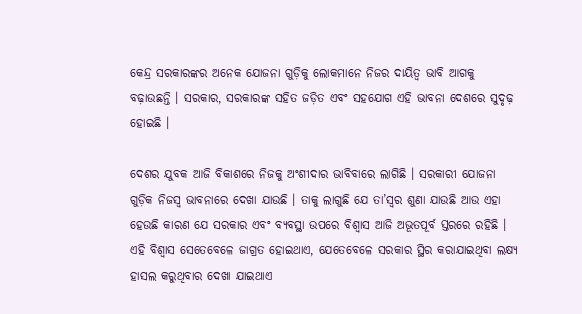କେନ୍ଦ୍ର ସରକାରଙ୍କର ଅନେକ ଯୋଜନା ଗୁଡ଼ିକୁ ଲୋକମାନେ ନିଜର ଦାୟିତ୍ୱ ଭାବି ଆଗକୁ ବଢ଼ାଉଛନ୍ତି । ସରକାର, ସରକାରଙ୍କ ସହିତ ଜଡ଼ିତ ଏବଂ ସହଯୋଗ ଏହି ଭାବନା ଦେଶରେ ସୁଦୃଢ଼ ହୋଇଛି ।

ଦେଶର ଯୁବକ ଆଜି ବିକାଶରେ ନିଜକୁ ଅଂଶୀଦାର ଭାବିବାରେ ଲାଗିଛି । ସରକାରୀ ଯୋଜନା ଗୁଡ଼ିକ ନିଜସ୍ୱ ଭାବନାରେ ଦେଖା ଯାଉଛି । ତାକୁ ଲାଗୁଛି ଯେ ତା’ସ୍ୱର ଶୁଣା ଯାଉଛି ଆଉ ଏହା ହେଉଛି କାରଣ ଯେ ସରକାର ଏବଂ ବ୍ୟବସ୍ଥା ଉପରେ ବିଶ୍ୱାସ ଆଜି ଅଭୂତପୂର୍ବ ସ୍ତରରେ ରହିଛି । ଏହି ବିଶ୍ୱାସ ସେତେବେଳେ ଜାଗ୍ରତ ହୋଇଥାଏ, ଯେତେବେଳେ ସରକାର ସ୍ଥିର କରାଯାଇଥିବା ଲକ୍ଷ୍ୟ ହାସଲ କରୁଥିବାର ଦେଖା ଯାଇଥାଏ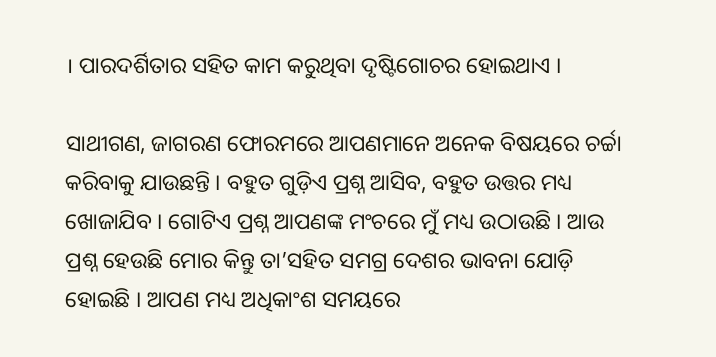। ପାରଦର୍ଶିତାର ସହିତ କାମ କରୁଥିବା ଦୃଷ୍ଟିଗୋଚର ହୋଇଥାଏ ।

ସାଥୀଗଣ, ଜାଗରଣ ଫୋରମରେ ଆପଣମାନେ ଅନେକ ବିଷୟରେ ଚର୍ଚ୍ଚା କରିବାକୁ ଯାଉଛନ୍ତି । ବହୁତ ଗୁଡ଼ିଏ ପ୍ରଶ୍ନ ଆସିବ, ବହୁତ ଉତ୍ତର ମଧ୍ୟ ଖୋଜାଯିବ । ଗୋଟିଏ ପ୍ରଶ୍ନ ଆପଣଙ୍କ ମଂଚରେ ମୁଁ ମଧ୍ୟ ଉଠାଉଛି । ଆଉ ପ୍ରଶ୍ନ ହେଉଛି ମୋର କିନ୍ତୁ ତା’ସହିତ ସମଗ୍ର ଦେଶର ଭାବନା ଯୋଡ଼ି ହୋଇଛି । ଆପଣ ମଧ୍ୟ ଅଧିକାଂଶ ସମୟରେ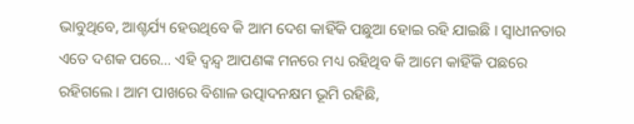ଭାବୁଥିବେ, ଆଶ୍ଚର୍ଯ୍ୟ ହେଉଥିବେ କି ଆମ ଦେଶ କାହିଁକି ପଛୁଆ ହୋଇ ରହି ଯାଇଛି । ସ୍ୱାଧୀନତାର ଏତେ ଦଶକ ପରେ… ଏହି ଦ୍ଵନ୍ଦ୍ଵ ଆପଣଙ୍କ ମନରେ ମଧ୍ୟ ରହିଥିବ କି ଆମେ କାହିଁକି ପଛରେ ରହିଗଲେ । ଆମ ପାଖରେ ବିଶାଳ ଉତ୍ପାଦନକ୍ଷମ ଭୂମି ରହିଛି,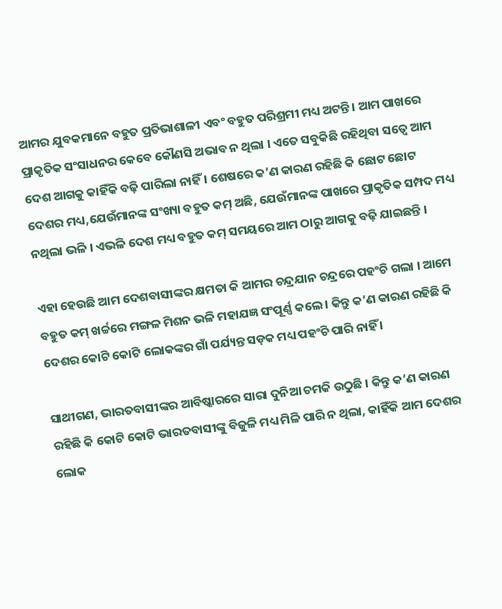ଆମର ଯୁବକମାନେ ବହୁତ ପ୍ରତିଭାଶାଳୀ ଏବଂ ବହୁତ ପରିଶ୍ରମୀ ମଧ୍ୟ ଅଟନ୍ତି । ଆମ ପାଖରେ ପ୍ରାକୃତିକ ସଂସାଧନର କେବେ କୌଣସି ଅଭାବ ନ ଥିଲା । ଏତେ ସବୁକିଛି ରହିଥିବା ସତ୍ୱେ ଆମ ଦେଶ ଆଗକୁ କାହିଁକି ବଢ଼ି ପାରିଲା ନାହିଁ । ଶେଷରେ କ’ଣ କାରଣ ରହିଛି କି ଛୋଟ ଛୋଟ ଦେଶର ମଧ୍ୟ,ଯେଉଁମାନଙ୍କ ସଂଖ୍ୟା ବହୁତ କମ୍ ଅଛି, ଯେଉଁମାନଙ୍କ ପାଖରେ ପ୍ରାକୃତିକ ସମ୍ପଦ ମଧ୍ୟ ନଥିଲା ଭଳି । ଏଭଳି ଦେଶ ମଧ୍ୟ ବହୁତ କମ୍ ସମୟରେ ଆମ ଠାରୁ ଆଗକୁ ବଢ଼ି ଯାଇଛନ୍ତି ।

ଏହା ହେଉଛି ଆମ ଦେଶବାସୀଙ୍କର କ୍ଷମତା କି ଆମର ଚନ୍ଦ୍ରଯାନ ଚନ୍ଦ୍ରରେ ପହଂଚି ଗଲା । ଆମେ ବହୁତ କମ୍ ଖର୍ଚ୍ଚରେ ମଙ୍ଗଳ ମିଶନ ଭଳି ମହାଯଜ୍ଞ ସଂପୂର୍ଣ୍ଣ କଲେ । କିନ୍ତୁ କ’ଣ କାରଣ ରହିଛି କି ଦେଶର କୋଟି କୋଟି ଲୋକଙ୍କର ଗାଁ ପର୍ଯ୍ୟନ୍ତ ସଡ଼କ ମଧ୍ୟ ପହଂଚି ପାରି ନାହିଁ ।

ସାଥୀଗଣ, ଭାରତବାସୀଙ୍କର ଆବିଷ୍କାରରେ ସାରା ଦୁନିଆ ଚମକି ଉଠୁଛି । କିନ୍ତୁ କ’ଣ କାରଣ ରହିଛି କି କୋଟି କୋଟି ଭାରତବାସୀଙ୍କୁ ବିଜୁଳି ମଧ୍ୟ ମିଳି ପାରି ନ ଥିଲା, କାହିଁକି ଆମ ଦେଶର ଲୋକ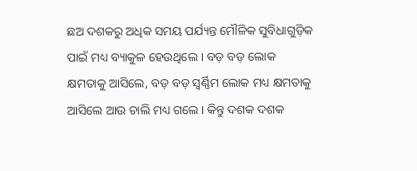ଛଅ ଦଶକରୁ ଅଧିକ ସମୟ ପର୍ଯ୍ୟନ୍ତ ମୌଳିକ ସୁବିଧାଗୁଡ଼ିକ ପାଇଁ ମଧ୍ୟ ବ୍ୟାକୁଳ ହେଉଥିଲେ । ବଡ଼ ବଡ଼ ଲୋକ କ୍ଷମତାକୁ ଆସିଲେ, ବଡ଼ ବଡ଼ ସ୍ୱର୍ଣ୍ଣିମ ଲୋକ ମଧ୍ୟ କ୍ଷମତାକୁ ଆସିଲେ ଆଉ ଚାଲି ମଧ୍ୟ ଗଲେ । କିନ୍ତୁ ଦଶକ ଦଶକ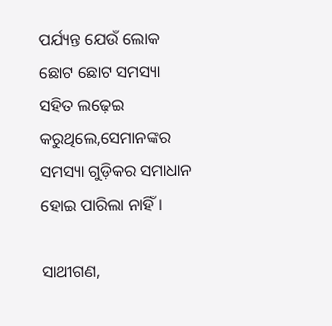ପର୍ଯ୍ୟନ୍ତ ଯେଉଁ ଲୋକ ଛୋଟ ଛୋଟ ସମସ୍ୟା ସହିତ ଲଢ଼େଇ କରୁଥିଲେ,ସେମାନଙ୍କର ସମସ୍ୟା ଗୁଡ଼ିକର ସମାଧାନ ହୋଇ ପାରିଲା ନାହିଁ ।

ସାଥୀଗଣ,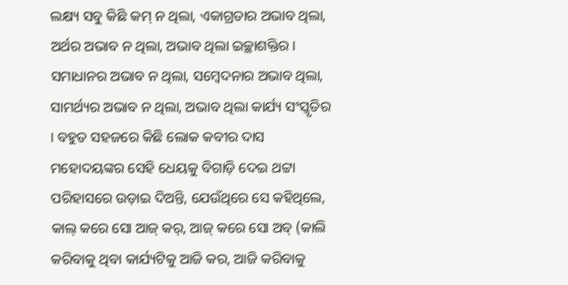ଲକ୍ଷ୍ୟ ସବୁ କିଛି କମ୍ ନ ଥିଲା, ଏକାଗ୍ରତାର ଅଭାବ ଥିଲା, ଅର୍ଥର ଅଭାବ ନ ଥିଲା, ଅଭାବ ଥିଲା ଇଚ୍ଛାଶକ୍ତିର । ସମାଧାନର ଅଭାବ ନ ଥିଲା, ସମ୍ବେଦନାର ଅଭାବ ଥିଲା, ସାମର୍ଥ୍ୟର ଅଭାବ ନ ଥିଲା, ଅଭାବ ଥିଲା କାର୍ଯ୍ୟ ସଂସ୍କୃତିର । ବହୁତ ସହଜରେ କିଛି ଲୋକ କବୀର ଦାସ ମହୋଦୟଙ୍କର ସେହି ଧେୟକୁ ବିଗାଡ଼ି ଦେଇ ଥଟ୍ଟା ପରିହାସରେ ଉଡ଼ାଇ ଦିଅନ୍ତି, ଯେଉଁଥିରେ ସେ କହିଥିଲେ, କାଲ୍ କରେ ସୋ ଆଜ୍ କର୍, ଆଜ୍ କରେ ସୋ ଅବ୍ (କାଲି କରିବାକୁ ଥିବା କାର୍ଯ୍ୟଟିକୁ ଆଜି କର, ଆଜି କରିବାକୁ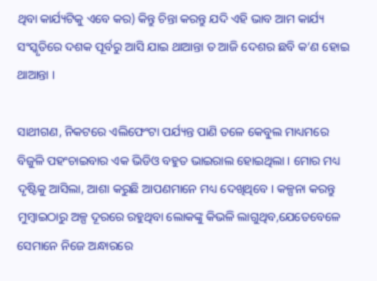ଥିବା କାର୍ଯ୍ୟଟିକୁ ଏବେ କର) କିନ୍ତୁ ଚିନ୍ତା କରନ୍ତୁ ଯଦି ଏହି ଭାବ ଆମ କାର୍ଯ୍ୟ ସଂସ୍କୃତିରେ ଦଶକ ପୂର୍ବରୁ ଆସି ଯାଇ ଥାଆନ୍ତା ତ ଆଜି ଦେଶର ଛବି କ’ଣ ହୋଇ ଥାଆନ୍ତା ।

ସାଥୀଗଣ, ନିକଟରେ ଏଲିଫେଂଟା ପର୍ଯ୍ୟନ୍ତ ପାଣି ତଳେ କେବୁଲ ମାଧ୍ୟମରେ ବିଜୁଳି ପହଂଚାଇବାର ଏକ ଭିଡିଓ ବହୁତ ଭାଇରାଲ ହୋଇଥିଲା । ମୋର ମଧ୍ୟ ଦୃଷ୍ଟିକୁ ଆସିଲା, ଆଶା କରୁଛି ଆପଣମାନେ ମଧ୍ୟ ଦେଖିଥିବେ । କଳ୍ପନା କରନ୍ତୁ ମୁମ୍ବାଇଠାରୁ ଅଳ୍ପ ଦୂରରେ ରହୁଥିବା ଲୋକଙ୍କୁ କିଭଳି ଲାଗୁଥିବ,ଯେତେବେଳେ ସେମାନେ ନିଜେ ଅନ୍ଧାରରେ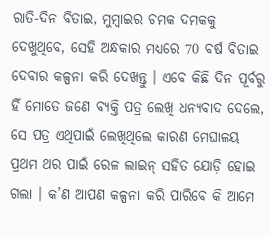ରାତି-ଦିନ ବିତାଇ, ମୁମ୍ବାଇର ଚମକ ଦମକକୁ ଦେଖୁଥିବେ, ସେହି ଅନ୍ଧକାର ମଧ୍ୟରେ 70 ବର୍ଷ ବିତାଇ ଦେବାର କଳ୍ପନା କରି ଦେଖନ୍ତୁ । ଏବେ କିଛି ଦିନ ପୂର୍ବରୁ ହିଁ ମୋତେ ଜଣେ ବ୍ୟକ୍ତି ପତ୍ର ଲେଖି ଧନ୍ୟବାଦ ଦେଲେ, ସେ ପତ୍ର ଏଥିପାଇଁ ଲେଖିଥିଲେ କାରଣ ମେଘାଳୟ ପ୍ରଥମ ଥର ପାଇଁ ରେଳ ଲାଇନ୍ ସହିତ ଯୋଡ଼ି ହୋଇ ଗଲା । କ’ଣ ଆପଣ କଳ୍ପନା କରି ପାରିବେ କି ଆମେ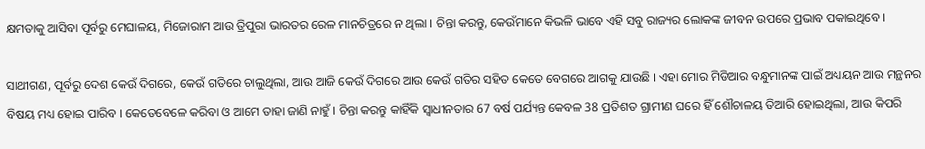କ୍ଷମତାକୁ ଆସିବା ପୂର୍ବରୁ ମେଘାଳୟ, ମିଜୋରାମ ଆଉ ତ୍ରିପୁରା ଭାରତର ରେଳ ମାନଚିତ୍ରରେ ନ ଥିଲା । ଚିନ୍ତା କରନ୍ତୁ, କେଉଁମାନେ କିଭଳି ଭାବେ ଏହି ସବୁ ରାଜ୍ୟର ଲୋକଙ୍କ ଜୀବନ ଉପରେ ପ୍ରଭାବ ପକାଇଥିବେ ।

ସାଥୀଗଣ, ପୂର୍ବରୁ ଦେଶ କେଉଁ ଦିଗରେ, କେଉଁ ଗତିରେ ଚାଲୁଥିଲା, ଆଉ ଆଜି କେଉଁ ଦିଗରେ ଆଉ କେଉଁ ଗତିର ସହିତ କେତେ ବେଗରେ ଆଗକୁ ଯାଉଛି । ଏହା ମୋର ମିଡିଆର ବନ୍ଧୁମାନଙ୍କ ପାଇଁ ଅଧ୍ୟୟନ ଆଉ ମନ୍ଥନର ବିଷୟ ମଧ୍ୟ ହୋଇ ପାରିବ । କେତେବେଳେ କରିବା ଓ ଆମେ ତାହା ଜାଣି ନାହୁଁ । ଚିନ୍ତା କରନ୍ତୁ କାହିଁକି ସ୍ୱାଧୀନତାର 67 ବର୍ଷ ପର୍ଯ୍ୟନ୍ତ କେବଳ 38 ପ୍ରତିଶତ ଗ୍ରାମୀଣ ଘରେ ହିଁ ଶୌଚାଳୟ ତିଆରି ହୋଇଥିଲା, ଆଉ କିପରି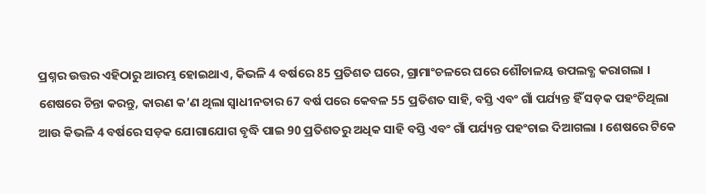ପ୍ରଶ୍ନର ଉତ୍ତର ଏହିଠାରୁ ଆରମ୍ଭ ହୋଇଥାଏ, କିଭଳି 4 ବର୍ଷରେ 85 ପ୍ରତିଶତ ଘରେ, ଗ୍ରାମାଂଚଳରେ ଘରେ ଶୌଚାଳୟ ଉପଲବ୍ଧ କରାଗଲା । ଶେଷରେ ଚିନ୍ତା କରନ୍ତୁ, କାରଣ କ’ଣ ଥିଲା ସ୍ୱାଧୀନତାର 67 ବର୍ଷ ପରେ କେବଳ 55 ପ୍ରତିଶତ ସାହି, ବସ୍ତି ଏବଂ ଗାଁ ପର୍ଯ୍ୟନ୍ତ ହିଁ ସଡ଼କ ପହଂଚିଥିଲା ଆଉ କିଭଳି 4 ବର୍ଷରେ ସଡ଼କ ଯୋଗାଯୋଗ ବୃଦ୍ଧି ପାଇ 90 ପ୍ରତିଶତରୁ ଅଧିକ ସାହି ବସ୍ତି ଏବଂ ଗାଁ ପର୍ଯ୍ୟନ୍ତ ପହଂଚାଇ ଦିଆଗଲା । ଶେଷରେ ଟିକେ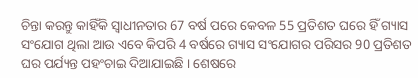ଚିନ୍ତା କରନ୍ତୁ କାହିଁକି ସ୍ୱାଧୀନତାର 67 ବର୍ଷ ପରେ କେବଳ 55 ପ୍ରତିଶତ ଘରେ ହିଁ ଗ୍ୟାସ ସଂଯୋଗ ଥିଲା ଆଉ ଏବେ କିପରି 4 ବର୍ଷରେ ଗ୍ୟାସ ସଂଯୋଗର ପରିସର 90 ପ୍ରତିଶତ ଘର ପର୍ଯ୍ୟନ୍ତ ପହଂଚାଇ ଦିଆଯାଇଛି । ଶେଷରେ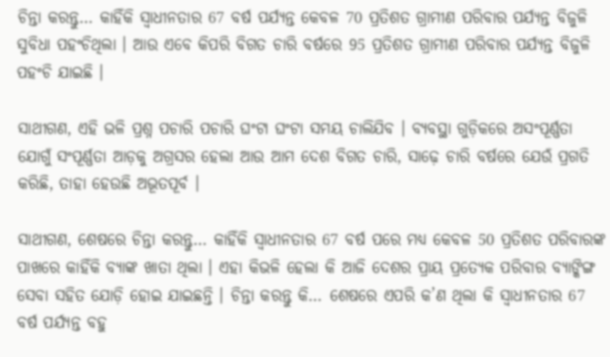ଚିନ୍ତା କରନ୍ତୁ… କାହିଁକି ସ୍ୱାଧୀନତାର 67 ବର୍ଷ ପର୍ଯ୍ୟନ୍ତ କେବଳ 70 ପ୍ରତିଶତ ଗ୍ରାମୀଣ ପରିବାର ପର୍ଯ୍ୟନ୍ତ ବିଜୁଳି ସୁବିଧା ପହଂଚିଥିଲା । ଆଉ ଏବେ କିପରି ବିଗତ ଚାରି ବର୍ଷରେ 95 ପ୍ରତିଶତ ଗ୍ରାମୀଣ ପରିବାର ପର୍ଯ୍ୟନ୍ତ ବିଜୁଳି ପହଂଚି ଯାଇଛି ।

ସାଥୀଗଣ, ଏହି ଭଳି ପ୍ରଶ୍ନ ପଚାରି ପଚାରି ଘଂଟା ଘଂଟା ସମୟ ଚାଲିଯିବ । ବ୍ୟବସ୍ଥା ଗୁଡ଼ିକରେ ଅସଂପୂର୍ଣ୍ଣତା ଯୋଗୁଁ ସଂପୂର୍ଣ୍ଣତା ଆଡ଼କୁ ଅଗ୍ରସର ହେଲା ଆଉ ଆମ ଦେଶ ବିଗତ ଚାରି, ସାଢ଼େ ଚାରି ବର୍ଷରେ ଯେଉଁ ପ୍ରଗତି କରିଛି, ତାହା ହେଉଛି ଅଭୂତପୂର୍ବ ।

ସାଥୀଗଣ, ଶେଷରେ ଚିନ୍ତା କରନ୍ତୁ… କାହିଁକି ସ୍ୱାଧୀନତାର 67 ବର୍ଷ ପରେ ମଧ୍ୟ କେବଳ 50 ପ୍ରତିଶତ ପରିବାରଙ୍କ ପାଖରେ କାହିଁକି ବ୍ୟାଙ୍କ ଖାତା ଥିଲା । ଏହା କିଭଳି ହେଲା କି ଆଜି ଦେଶର ପ୍ରାୟ ପ୍ରତ୍ୟେକ ପରିବାର ବ୍ୟାଙ୍କିଙ୍ଗ ସେବା ସହିତ ଯୋଡ଼ି ହୋଇ ଯାଇଛନ୍ତି । ଚିନ୍ତା କରନ୍ତୁ କି… ଶେଷରେ ଏପରି କ’ଣ ଥିଲା କି ସ୍ୱାଧୀନତାର 67 ବର୍ଷ ପର୍ଯ୍ୟନ୍ତ ବହୁ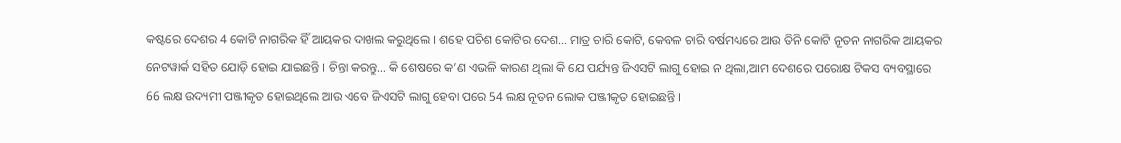କଷ୍ଟରେ ଦେଶର 4 କୋଟି ନାଗରିକ ହିଁ ଆୟକର ଦାଖଲ କରୁଥିଲେ । ଶହେ ପଚିଶ କୋଟିର ଦେଶ… ମାତ୍ର ଚାରି କୋଟି, କେବଳ ଚାରି ବର୍ଷମଧ୍ୟରେ ଆଉ ତିନି କୋଟି ନୂତନ ନାଗରିକ ଆୟକର ନେଟୱାର୍କ ସହିତ ଯୋଡ଼ି ହୋଇ ଯାଇଛନ୍ତି । ଚିନ୍ତା କରନ୍ତୁ… କି ଶେଷରେ କ’ଣ ଏଭଳି କାରଣ ଥିଲା କି ଯେ ପର୍ଯ୍ୟନ୍ତ ଜିଏସଟି ଲାଗୁ ହୋଇ ନ ଥିଲା,ଆମ ଦେଶରେ ପରୋକ୍ଷ ଟିକସ ବ୍ୟବସ୍ଥାରେ 66 ଲକ୍ଷ ଉଦ୍ୟମୀ ପଞ୍ଜୀକୃତ ହୋଇଥିଲେ ଆଉ ଏବେ ଜିଏସଟି ଲାଗୁ ହେବା ପରେ 54 ଲକ୍ଷ ନୂତନ ଲୋକ ପଞ୍ଜୀକୃତ ହୋଇଛନ୍ତି ।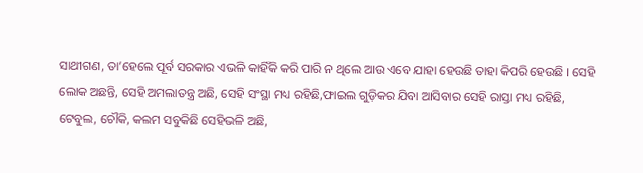ସାଥୀଗଣ, ତା’ହେଲେ ପୂର୍ବ ସରକାର ଏଭଳି କାହିଁକି କରି ପାରି ନ ଥିଲେ ଆଉ ଏବେ ଯାହା ହେଉଛି ତାହା କିପରି ହେଉଛି । ସେହି ଲୋକ ଅଛନ୍ତି, ସେହି ଅମଲାତନ୍ତ୍ର ଅଛି, ସେହି ସଂସ୍ଥା ମଧ୍ୟ ରହିଛି,ଫାଇଲ ଗୁଡ଼ିକର ଯିବା ଆସିବାର ସେହି ରାସ୍ତା ମଧ୍ୟ ରହିଛି, ଟେବୁଲ, ଚୌକି, କଲମ ସବୁକିଛି ସେହିଭଳି ଅଛି,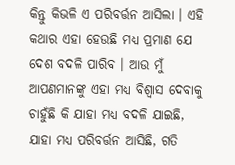କିନ୍ତୁ କିଭଳି ଏ ପରିବର୍ତ୍ତନ ଆସିଲା । ଏହି କଥାର ଏହା ହେଉଛି ମଧ୍ୟ ପ୍ରମାଣ ଯେ ଦେଶ ବଦଳି ପାରିବ । ଆଉ ମୁଁ ଆପଣମାନଙ୍କୁ ଏହା ମଧ୍ୟ ବିଶ୍ୱାସ ଦେବାକୁ ଚାହୁଁଛି କି ଯାହା ମଧ୍ୟ ବଦଳି ଯାଇଛି, ଯାହା ମଧ୍ୟ ପରିବର୍ତ୍ତନ ଆସିଛି, ଗତି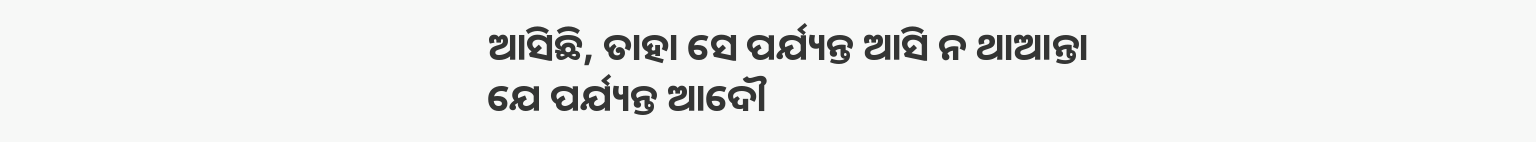ଆସିଛି, ତାହା ସେ ପର୍ଯ୍ୟନ୍ତ ଆସି ନ ଥାଆନ୍ତା ଯେ ପର୍ଯ୍ୟନ୍ତ ଆଦୌ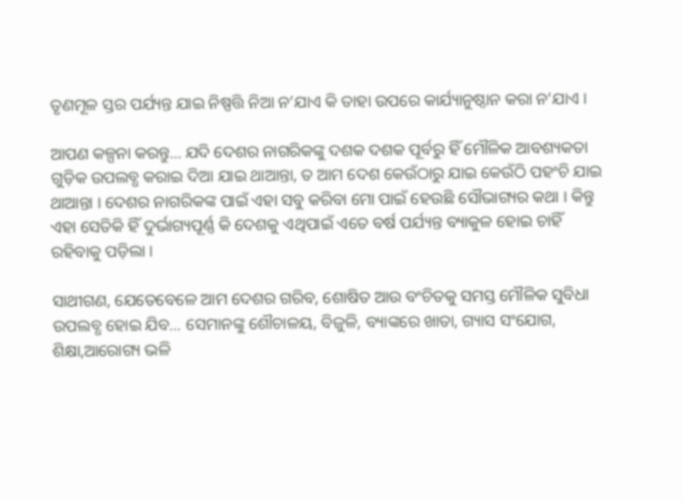ତୃଣମୂଳ ସ୍ତର ପର୍ଯ୍ୟନ୍ତ ଯାଇ ନିଷ୍ପତ୍ତି ନିଆ ନ’ଯାଏ କି ତାହା ଉପରେ କାର୍ଯ୍ୟାନୁଷ୍ଠାନ କରା ନ’ଯାଏ ।

ଆପଣ କଳ୍ପନା କରନ୍ତୁ… ଯଦି ଦେଶର ନାଗରିକଙ୍କୁ ଦଶକ ଦଶକ ପୂର୍ବରୁ ହିଁ ମୌଳିକ ଆବଶ୍ୟକତା ଗୁଡ଼ିକ ଉପଲବ୍ଧ କରାଇ ଦିଆ ଯାଇ ଥାଆନ୍ତା, ତ ଆମ ଦେଶ କେଉଁଠାରୁ ଯାଇ କେଉଁଠି ପହଂଚି ଯାଇ ଥାଆନ୍ତା । ଦେଶର ନାଗରିକଙ୍କ ପାଇଁ ଏହା ସବୁ କରିବା ମୋ ପାଇଁ ହେଉଛି ସୌଭାଗ୍ୟର କଥା । କିନ୍ତୁ ଏହା ସେତିକି ହିଁ ଦୁର୍ଭାଗ୍ୟପୂର୍ଣ୍ଣ କି ଦେଶକୁ ଏଥିପାଇଁ ଏତେ ବର୍ଷ ପର୍ଯ୍ୟନ୍ତ ବ୍ୟାକୁଳ ହୋଇ ଚାହିଁ ରହିବାକୁ ପଡ଼ିଲା ।

ସାଥୀଗଣ, ଯେତେବେଳେ ଆମ ଦେଶର ଗରିବ, ଶୋଷିତ ଆଉ ବଂଚିତକୁ ସମସ୍ତ ମୌଳିକ ସୁବିଧା ଉପଲବ୍ଧ ହୋଇ ଯିବ… ସେମାନଙ୍କୁ ଶୌଚାଳୟ, ବିଜୁଳି, ବ୍ୟାଙ୍କରେ ଖାତା, ଗ୍ୟାସ ସଂଯୋଗ, ଶିକ୍ଷା,ଆରୋଗ୍ୟ ଭଳି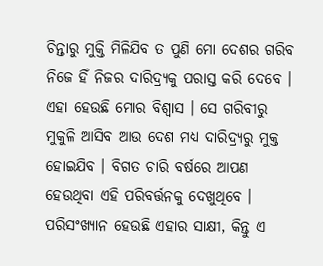ଚିନ୍ତାରୁ ମୁକ୍ତି ମିଳିଯିବ ତ ପୁଣି ମୋ ଦେଶର ଗରିବ ନିଜେ ହିଁ ନିଜର ଦାରିଦ୍ର୍ୟକୁ ପରାସ୍ତ କରି ଦେବେ । ଏହା ହେଉଛି ମୋର ବିଶ୍ୱାସ । ସେ ଗରିବୀରୁ ମୁକୁଳି ଆସିବ ଆଉ ଦେଶ ମଧ୍ୟ ଦାରିଦ୍ର୍ୟରୁ ମୁକ୍ତ ହୋଇଯିବ । ବିଗତ ଚାରି ବର୍ଷରେ ଆପଣ ହେଉଥିବା ଏହି ପରିବର୍ତ୍ତନକୁ ଦେଖୁଥିବେ । ପରିସଂଖ୍ୟାନ ହେଉଛି ଏହାର ସାକ୍ଷୀ, କିନ୍ତୁ ଏ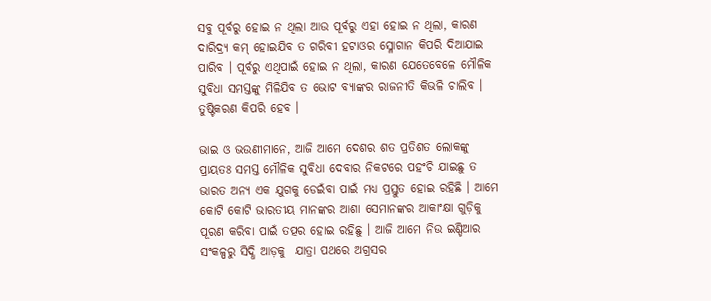ସବୁ ପୂର୍ବରୁ ହୋଇ ନ ଥିଲା ଆଉ ପୂର୍ବରୁ ଏହା ହୋଇ ନ ଥିଲା, କାରଣ ଦାରିଦ୍ର୍ୟ କମ୍ ହୋଇଯିବ ତ ଗରିବୀ ହଟାଓର ସ୍ଳୋଗାନ କିପରି ଦିଆଯାଇ ପାରିବ । ପୂର୍ବରୁ ଏଥିପାଇଁ ହୋଇ ନ ଥିଲା, କାରଣ ଯେତେବେଳେ ମୌଳିକ ସୁବିଧା ସମସ୍ତଙ୍କୁ ମିଳିଯିବ ତ ଭୋଟ ବ୍ୟାଙ୍କର ରାଜନୀତି କିଭଳି ଚାଲିବ । ତୁଷ୍ଟିକରଣ କିପରି ହେବ ।

ଭାଇ ଓ ଭଉଣୀମାନେ, ଆଜି ଆମେ ଦେଶର ଶତ ପ୍ରତିଶତ ଲୋକଙ୍କୁ ପ୍ରାୟତଃ ସମସ୍ତ ମୌଳିକ ସୁବିଧା ଦେବାର ନିକଟରେ ପହଂଚି ଯାଇଛୁ ତ ଭାରତ ଅନ୍ୟ ଏକ ଯୁଗକୁ ଡେଇଁବା ପାଇଁ ମଧ୍ୟ ପ୍ରସ୍ତୁତ ହୋଇ ରହିଛି । ଆମେ କୋଟି କୋଟି ଭାରତୀୟ ମାନଙ୍କର ଆଶା ସେମାନଙ୍କର ଆକାଂକ୍ଷା ଗୁଡ଼ିକୁ ପୂରଣ କରିବା ପାଇଁ ତତ୍ପର ହୋଇ ରହିଛୁ । ଆଜି ଆମେ ନିଉ ଇଣ୍ଡିଆର ସଂକଳ୍ପରୁ ସିଦ୍ଧି ଆଡ଼କୁ  ଯାତ୍ରା ପଥରେ ଅଗ୍ରସର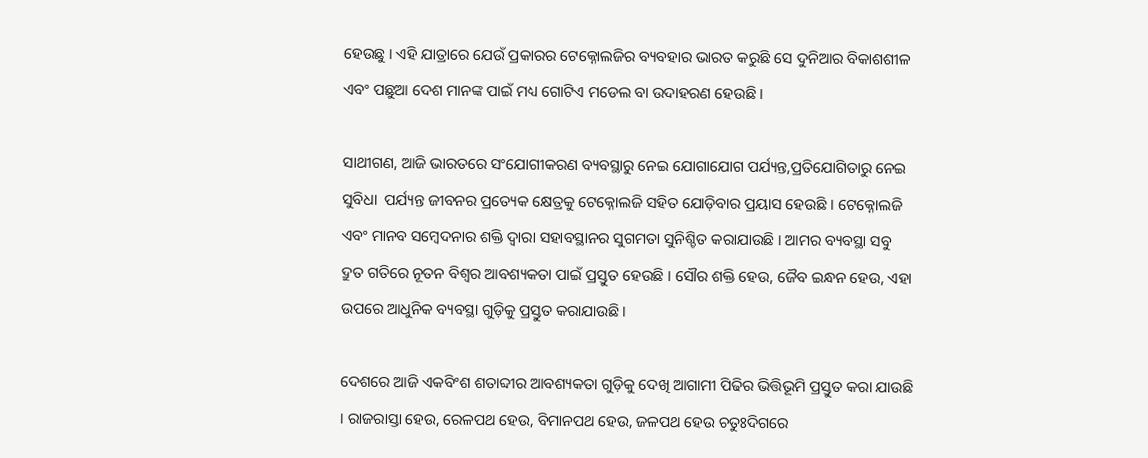ହେଉଛୁ । ଏହି ଯାତ୍ରାରେ ଯେଉଁ ପ୍ରକାରର ଟେକ୍ନୋଲଜିର ବ୍ୟବହାର ଭାରତ କରୁଛି ସେ ଦୁନିଆର ବିକାଶଶୀଳ ଏବଂ ପଛୁଆ ଦେଶ ମାନଙ୍କ ପାଇଁ ମଧ୍ୟ ଗୋଟିଏ ମଡେଲ ବା ଉଦାହରଣ ହେଉଛି ।

ସାଥୀଗଣ, ଆଜି ଭାରତରେ ସଂଯୋଗୀକରଣ ବ୍ୟବସ୍ଥାରୁ ନେଇ ଯୋଗାଯୋଗ ପର୍ଯ୍ୟନ୍ତ,ପ୍ରତିଯୋଗିତାରୁ ନେଇ ସୁବିଧା  ପର୍ଯ୍ୟନ୍ତ ଜୀବନର ପ୍ରତ୍ୟେକ କ୍ଷେତ୍ରକୁ ଟେକ୍ନୋଲଜି ସହିତ ଯୋଡ଼ିବାର ପ୍ରୟାସ ହେଉଛି । ଟେକ୍ନୋଲଜି ଏବଂ ମାନବ ସମ୍ବେଦନାର ଶକ୍ତି ଦ୍ୱାରା ସହାବସ୍ଥାନର ସୁଗମତା ସୁନିଶ୍ଚିତ କରାଯାଉଛି । ଆମର ବ୍ୟବସ୍ଥା ସବୁ ଦ୍ରୁତ ଗତିରେ ନୂତନ ବିଶ୍ୱର ଆବଶ୍ୟକତା ପାଇଁ ପ୍ରସ୍ତୁତ ହେଉଛି । ସୌର ଶକ୍ତି ହେଉ, ଜୈବ ଇନ୍ଧନ ହେଉ, ଏହା ଉପରେ ଆଧୁନିକ ବ୍ୟବସ୍ଥା ଗୁଡ଼ିକୁ ପ୍ରସ୍ତୁତ କରାଯାଉଛି ।

ଦେଶରେ ଆଜି ଏକବିଂଶ ଶତାବ୍ଦୀର ଆବଶ୍ୟକତା ଗୁଡ଼ିକୁ ଦେଖି ଆଗାମୀ ପିଢିର ଭିତ୍ତିଭୂମି ପ୍ରସ୍ତୁତ କରା ଯାଉଛି । ରାଜରାସ୍ତା ହେଉ, ରେଳପଥ ହେଉ, ବିମାନପଥ ହେଉ, ଜଳପଥ ହେଉ ଚତୁଃଦିଗରେ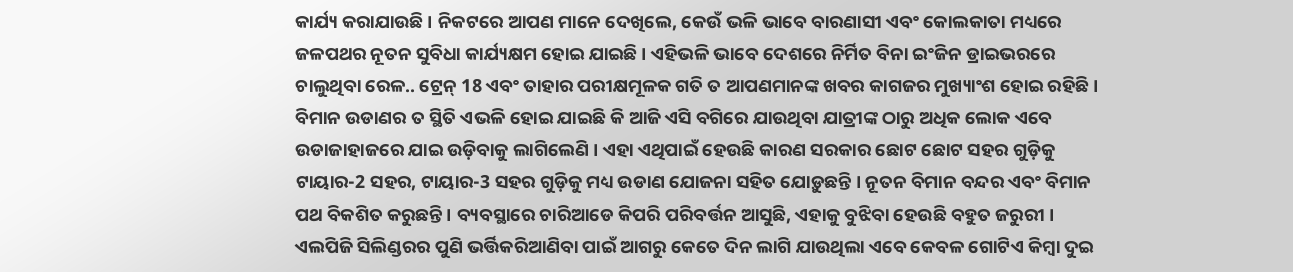କାର୍ଯ୍ୟ କରାଯାଉଛି । ନିକଟରେ ଆପଣ ମାନେ ଦେଖିଲେ, କେଉଁ ଭଳି ଭାବେ ବାରଣାସୀ ଏବଂ କୋଲକାତା ମଧ୍ୟରେ ଜଳପଥର ନୂତନ ସୁବିଧା କାର୍ଯ୍ୟକ୍ଷମ ହୋଇ ଯାଇଛି । ଏହିଭଳି ଭାବେ ଦେଶରେ ନିର୍ମିତ ବିନା ଇଂଜିନ ଡ୍ରାଇଭରରେ ଚାଲୁଥିବା ରେଳ.. ଟ୍ରେନ୍ 18 ଏବଂ ତାହାର ପରୀକ୍ଷମୂଳକ ଗତି ତ ଆପଣମାନଙ୍କ ଖବର କାଗଜର ମୁଖ୍ୟାଂଶ ହୋଇ ରହିଛି । ବିମାନ ଉଡାଣର ତ ସ୍ଥିତି ଏଭଳି ହୋଇ ଯାଇଛି କି ଆଜି ଏସି ବଗିରେ ଯାଉଥିବା ଯାତ୍ରୀଙ୍କ ଠାରୁ ଅଧିକ ଲୋକ ଏବେ ଉଡାଜାହାଜରେ ଯାଇ ଉଡ଼ିବାକୁ ଲାଗିଲେଣି । ଏହା ଏଥିପାଇଁ ହେଉଛି କାରଣ ସରକାର ଛୋଟ ଛୋଟ ସହର ଗୁଡ଼ିକୁ ଟାୟାର-2 ସହର, ଟାୟାର-3 ସହର ଗୁଡ଼ିକୁ ମଧ୍ୟ ଉଡାଣ ଯୋଜନା ସହିତ ଯୋଡ଼ୁଛନ୍ତି । ନୂତନ ବିମାନ ବନ୍ଦର ଏବଂ ବିମାନ ପଥ ବିକଶିତ କରୁଛନ୍ତି । ବ୍ୟବସ୍ଥାରେ ଚାରିଆଡେ କିପରି ପରିବର୍ତ୍ତନ ଆସୁଛି, ଏହାକୁ ବୁଝିବା ହେଉଛି ବହୁତ ଜରୁରୀ । ଏଲପିଜି ସିଲିଣ୍ଡରର ପୁଣି ଭର୍ତ୍ତିକରିଆଣିବା ପାଇଁ ଆଗରୁ କେତେ ଦିନ ଲାଗି ଯାଉଥିଲା ଏବେ କେବଳ ଗୋଟିଏ କିମ୍ବା ଦୁଇ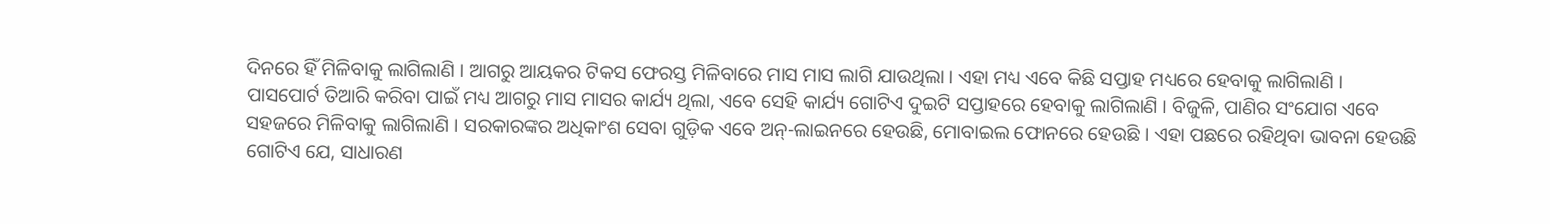ଦିନରେ ହିଁ ମିଳିବାକୁ ଲାଗିଲାଣି । ଆଗରୁ ଆୟକର ଟିକସ ଫେରସ୍ତ ମିଳିବାରେ ମାସ ମାସ ଲାଗି ଯାଉଥିଲା । ଏହା ମଧ୍ୟ ଏବେ କିଛି ସପ୍ତାହ ମଧ୍ୟରେ ହେବାକୁ ଲାଗିଲାଣି । ପାସପୋର୍ଟ ତିଆରି କରିବା ପାଇଁ ମଧ୍ୟ ଆଗରୁ ମାସ ମାସର କାର୍ଯ୍ୟ ଥିଲା, ଏବେ ସେହି କାର୍ଯ୍ୟ ଗୋଟିଏ ଦୁଇଟି ସପ୍ତାହରେ ହେବାକୁ ଲାଗିଲାଣି । ବିଜୁଳି, ପାଣିର ସଂଯୋଗ ଏବେ ସହଜରେ ମିଳିବାକୁ ଲାଗିଲାଣି । ସରକାରଙ୍କର ଅଧିକାଂଶ ସେବା ଗୁଡ଼ିକ ଏବେ ଅନ୍-ଲାଇନରେ ହେଉଛି, ମୋବାଇଲ ଫୋନରେ ହେଉଛି । ଏହା ପଛରେ ରହିଥିବା ଭାବନା ହେଉଛି ଗୋଟିଏ ଯେ, ସାଧାରଣ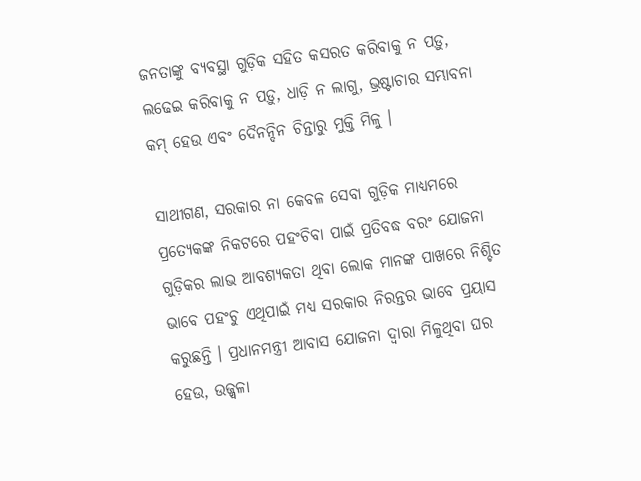ଜନତାଙ୍କୁ ବ୍ୟବସ୍ଥା ଗୁଡ଼ିକ ସହିତ କସରତ କରିବାକୁ ନ ପଡ଼ୁ, ଲଢେଇ କରିବାକୁ ନ ପଡ଼ୁ, ଧାଡ଼ି ନ ଲାଗୁ, ଭ୍ରଷ୍ଟାଚାର ସମ୍ଭାବନା କମ୍ ହେଉ ଏବଂ ଦୈନନ୍ଦିନ ଚିନ୍ତାରୁ ମୁକ୍ତି ମିଳୁ ।

ସାଥୀଗଣ, ସରକାର ନା କେବଳ ସେବା ଗୁଡ଼ିକ ମାଧ୍ୟମରେ ପ୍ରତ୍ୟେକଙ୍କ ନିକଟରେ ପହଂଚିବା ପାଇଁ ପ୍ରତିବଦ୍ଧ ବରଂ ଯୋଜନା ଗୁଡ଼ିକର ଲାଭ ଆବଶ୍ୟକତା ଥିବା ଲୋକ ମାନଙ୍କ ପାଖରେ ନିଶ୍ଚିତ ଭାବେ ପହଂଚୁ ଏଥିପାଇଁ ମଧ୍ୟ ସରକାର ନିରନ୍ତର ଭାବେ ପ୍ରୟାସ କରୁଛନ୍ତି । ପ୍ରଧାନମନ୍ତ୍ରୀ ଆବାସ ଯୋଜନା ଦ୍ୱାରା ମିଳୁଥିବା ଘର ହେଉ, ଉଜ୍ଜ୍ୱଳା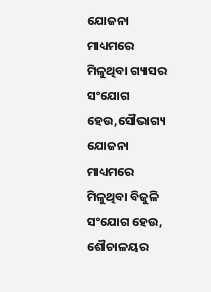ଯୋଜନା ମାଧ୍ୟମରେ ମିଳୁଥିବା ଗ୍ୟାସର ସଂଯୋଗ ହେଉ,ସୌଭାଗ୍ୟ ଯୋଜନା ମାଧ୍ୟମରେ ମିଳୁଥିବା ବିଜୁଳି ସଂଯୋଗ ହେଉ, ଶୌଚାଳୟର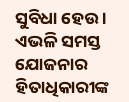ସୁବିଧା ହେଉ । ଏଭଳି ସମସ୍ତ ଯୋଜନାର ହିତାଧିକାରୀଙ୍କ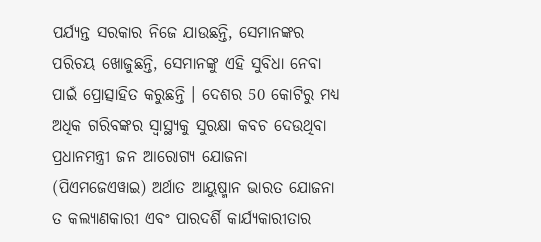ପର୍ଯ୍ୟନ୍ତ ସରକାର ନିଜେ ଯାଉଛନ୍ତି, ସେମାନଙ୍କର ପରିଚୟ ଖୋଜୁଛନ୍ତି, ସେମାନଙ୍କୁ ଏହି ସୁବିଧା ନେବା ପାଇଁ ପ୍ରୋତ୍ସାହିତ କରୁଛନ୍ତି । ଦେଶର 50 କୋଟିରୁ ମଧ୍ୟ ଅଧିକ ଗରିବଙ୍କର ସ୍ୱାସ୍ଥ୍ୟକୁ ସୁରକ୍ଷା କବଚ ଦେଉଥିବା ପ୍ରଧାନମନ୍ତ୍ରୀ ଜନ ଆରୋଗ୍ୟ ଯୋଜନା (ପିଏମଜେଏୱାଇ) ଅର୍ଥାତ ଆୟୁଷ୍ମାନ ଭାରତ ଯୋଜନା ତ କଲ୍ୟାଣକାରୀ ଏବଂ ପାରଦର୍ଶି କାର୍ଯ୍ୟକାରୀତାର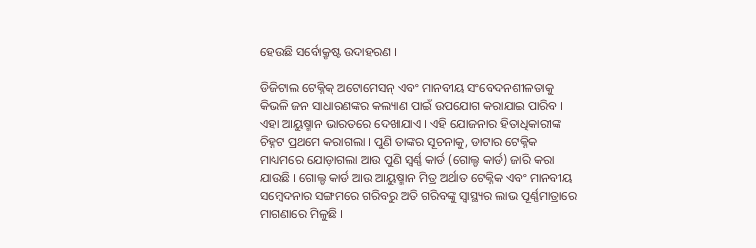ହେଉଛି ସର୍ବୋକ୍ରୃଷ୍ଟ ଉଦାହରଣ ।

ଡିଜିଟାଲ ଟେକ୍ନିକ୍ ଅଟୋମେସନ୍ ଏବଂ ମାନବୀୟ ସଂବେଦନଶୀଳତାକୁ କିଭଳି ଜନ ସାଧାରଣଙ୍କର କଲ୍ୟାଣ ପାଇଁ ଉପଯୋଗ କରାଯାଇ ପାରିବ । ଏହା ଆୟୁଷ୍ମାନ ଭାରତରେ ଦେଖାଯାଏ । ଏହି ଯୋଜନାର ହିତାଧିକାରୀଙ୍କ ଚିହ୍ନଟ ପ୍ରଥମେ କରାଗଲା । ପୁଣି ତାଙ୍କର ସୂଚନାକୁ, ଡାଟାର ଟେକ୍ନିକ ମାଧ୍ୟମରେ ଯୋଡ଼ାଗଲା ଆଉ ପୁଣି ସ୍ୱର୍ଣ୍ଣ କାର୍ଡ (ଗୋଲ୍ଡ କାର୍ଡ) ଜାରି କରା ଯାଉଛି । ଗୋଲ୍ଡ କାର୍ଡ ଆଉ ଆୟୁଷ୍ମାନ ମିତ୍ର ଅର୍ଥାତ ଟେକ୍ନିକ ଏବଂ ମାନବୀୟ ସମ୍ବେଦନାର ସଙ୍ଗମରେ ଗରିବରୁ ଅତି ଗରିବଙ୍କୁ ସ୍ୱାସ୍ଥ୍ୟର ଲାଭ ପୂର୍ଣ୍ଣମାତ୍ରାରେ ମାଗଣାରେ ମିଳୁଛି ।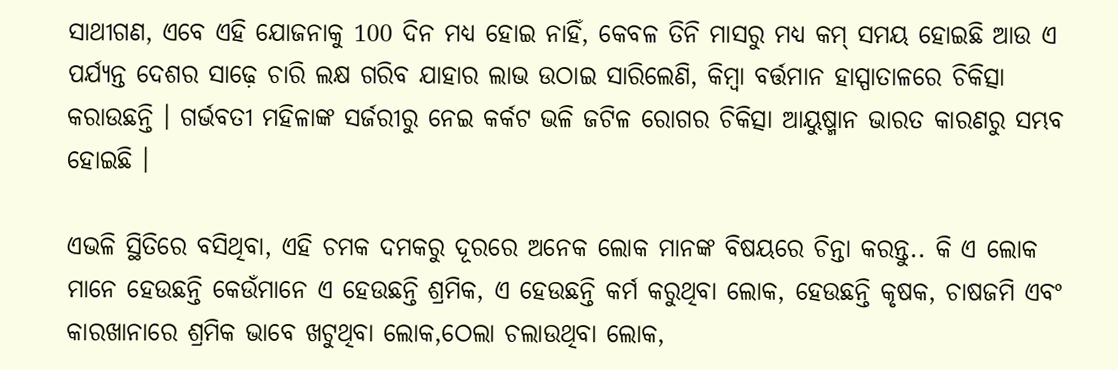ସାଥୀଗଣ, ଏବେ ଏହି ଯୋଜନାକୁ 100 ଦିନ ମଧ୍ୟ ହୋଇ ନାହିଁ, କେବଳ ତିନି ମାସରୁ ମଧ୍ୟ କମ୍ ସମୟ ହୋଇଛି ଆଉ ଏ ପର୍ଯ୍ୟନ୍ତ ଦେଶର ସାଢ଼େ ଚାରି ଲକ୍ଷ ଗରିବ ଯାହାର ଲାଭ ଉଠାଇ ସାରିଲେଣି, କିମ୍ବା ବର୍ତ୍ତମାନ ହାସ୍ପାତାଳରେ ଚିକିତ୍ସା କରାଉଛନ୍ତି । ଗର୍ଭବତୀ ମହିଳାଙ୍କ ସର୍ଜରୀରୁ ନେଇ କର୍କଟ ଭଳି ଜଟିଳ ରୋଗର ଚିକିତ୍ସା ଆୟୁଷ୍ମାନ ଭାରତ କାରଣରୁ ସମ୍ଭବ ହୋଇଛି ।

ଏଭଳି ସ୍ଥିତିରେ ବସିଥିବା, ଏହି ଚମକ ଦମକରୁ ଦୂରରେ ଅନେକ ଲୋକ ମାନଙ୍କ ବିଷୟରେ ଚିନ୍ତା କରନ୍ତୁ.. କି ଏ ଲୋକ ମାନେ ହେଉଛନ୍ତି କେଉଁମାନେ ଏ ହେଉଛନ୍ତି ଶ୍ରମିକ, ଏ ହେଉଛନ୍ତି କର୍ମ କରୁଥିବା ଲୋକ, ହେଉଛନ୍ତି କୃଷକ, ଚାଷଜମି ଏବଂ କାରଖାନାରେ ଶ୍ରମିକ ଭାବେ ଖଟୁଥିବା ଲୋକ,ଠେଲା ଚଲାଉଥିବା ଲୋକ,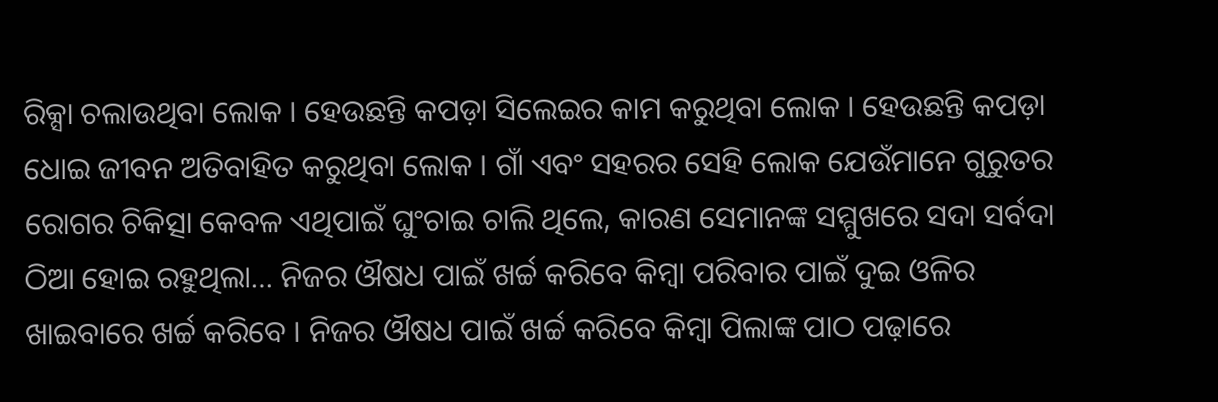ରିକ୍ସା ଚଲାଉଥିବା ଲୋକ । ହେଉଛନ୍ତି କପଡ଼ା ସିଲେଇର କାମ କରୁଥିବା ଲୋକ । ହେଉଛନ୍ତି କପଡ଼ା ଧୋଇ ଜୀବନ ଅତିବାହିତ କରୁଥିବା ଲୋକ । ଗାଁ ଏବଂ ସହରର ସେହି ଲୋକ ଯେଉଁମାନେ ଗୁରୁତର ରୋଗର ଚିକିତ୍ସା କେବଳ ଏଥିପାଇଁ ଘୁଂଚାଇ ଚାଲି ଥିଲେ, କାରଣ ସେମାନଙ୍କ ସମ୍ମୁଖରେ ସଦା ସର୍ବଦା ଠିଆ ହୋଇ ରହୁଥିଲା… ନିଜର ଔଷଧ ପାଇଁ ଖର୍ଚ୍ଚ କରିବେ କିମ୍ବା ପରିବାର ପାଇଁ ଦୁଇ ଓଳିର ଖାଇବାରେ ଖର୍ଚ୍ଚ କରିବେ । ନିଜର ଔଷଧ ପାଇଁ ଖର୍ଚ୍ଚ କରିବେ କିମ୍ବା ପିଲାଙ୍କ ପାଠ ପଢ଼ାରେ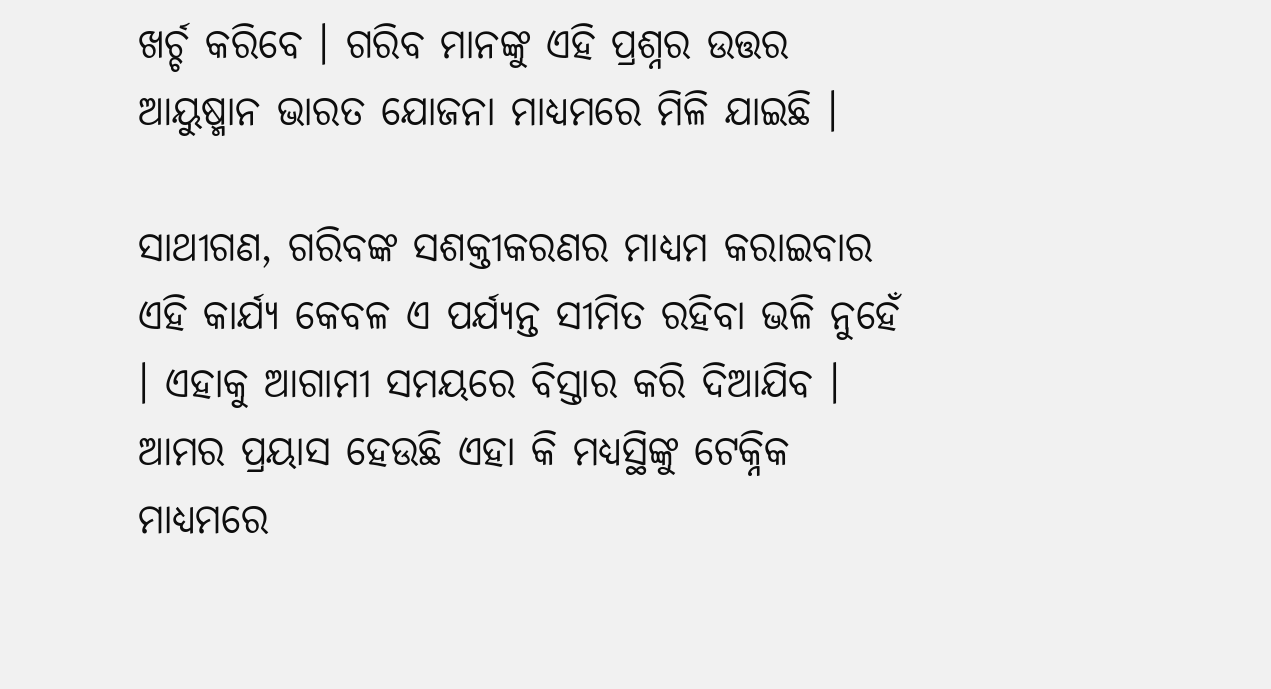ଖର୍ଚ୍ଚ କରିବେ । ଗରିବ ମାନଙ୍କୁ ଏହି ପ୍ରଶ୍ନର ଉତ୍ତର ଆୟୁଷ୍ମାନ ଭାରତ ଯୋଜନା ମାଧ୍ୟମରେ ମିଳି ଯାଇଛି ।

ସାଥୀଗଣ, ଗରିବଙ୍କ ସଶକ୍ତୀକରଣର ମାଧ୍ୟମ କରାଇବାର ଏହି କାର୍ଯ୍ୟ କେବଳ ଏ ପର୍ଯ୍ୟନ୍ତ ସୀମିତ ରହିବା ଭଳି ନୁହେଁ । ଏହାକୁ ଆଗାମୀ ସମୟରେ ବିସ୍ତାର କରି ଦିଆଯିବ । ଆମର ପ୍ରୟାସ ହେଉଛି ଏହା କି ମଧ୍ୟସ୍ଥିଙ୍କୁ ଟେକ୍ନିକ ମାଧ୍ୟମରେ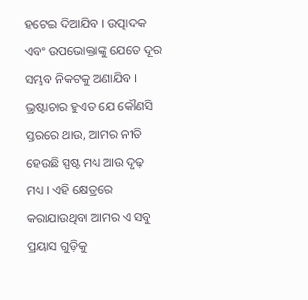ହଟେଇ ଦିଆଯିବ । ଉତ୍ପାଦକ ଏବଂ ଉପଭୋକ୍ତାଙ୍କୁ ଯେତେ ଦୂର ସମ୍ଭବ ନିକଟକୁ ଅଣାଯିବ । ଭ୍ରଷ୍ଟାଚାର ହୁଏତ ଯେ କୌଣସି ସ୍ତରରେ ଥାଉ, ଆମର ନୀତି ହେଉଛି ସ୍ପଷ୍ଟ ମଧ୍ୟ ଆଉ ଦୃଢ଼ ମଧ୍ୟ । ଏହି କ୍ଷେତ୍ରରେ କରାଯାଉଥିବା ଆମର ଏ ସବୁ ପ୍ରୟାସ ଗୁଡ଼ିକୁ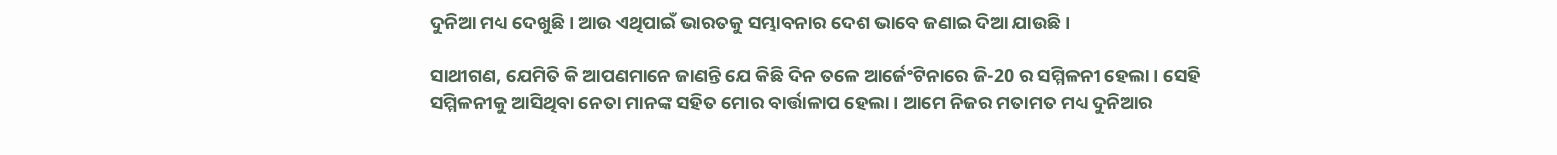ଦୁନିଆ ମଧ୍ୟ ଦେଖୁଛି । ଆଉ ଏଥିପାଇଁ ଭାରତକୁ ସମ୍ଭାବନାର ଦେଶ ଭାବେ ଜଣାଇ ଦିଆ ଯାଉଛି ।

ସାଥୀଗଣ, ଯେମିତି କି ଆପଣମାନେ ଜାଣନ୍ତି ଯେ କିଛି ଦିନ ତଳେ ଆର୍ଜେଂଟିନାରେ ଜି-20 ର ସମ୍ମିଳନୀ ହେଲା । ସେହି ସମ୍ମିଳନୀକୁ ଆସିଥିବା ନେତା ମାନଙ୍କ ସହିତ ମୋର ବାର୍ତ୍ତାଳାପ ହେଲା । ଆମେ ନିଜର ମତାମତ ମଧ୍ୟ ଦୁନିଆର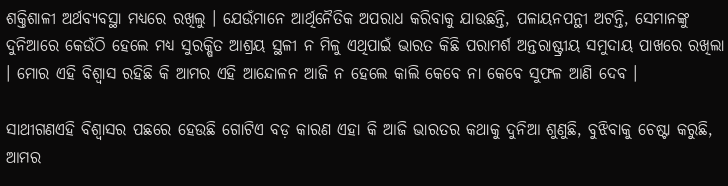ଶକ୍ତିଶାଳୀ ଅର୍ଥବ୍ୟବସ୍ଥା ମଧ୍ୟରେ ରଖିଲୁ । ଯେଉଁମାନେ ଆର୍ଥିନୈତିକ ଅପରାଧ କରିବାକୁ ଯାଉଛନ୍ତି, ପଳାୟନପନ୍ଥୀ ଅଟନ୍ତି, ସେମାନଙ୍କୁ ଦୁନିଆରେ କେଉଁଠି ହେଲେ ମଧ୍ୟ ସୁରକ୍ଷିତ ଆଶ୍ରୟ ସ୍ଥଳୀ ନ ମିଳୁ ଏଥିପାଇଁ ଭାରତ କିଛି ପରାମର୍ଶ ଅନ୍ତରାଷ୍ଟ୍ରୀୟ ସମୁଦାୟ ପାଖରେ ରଖିଲା । ମୋର ଏହି ବିଶ୍ୱାସ ରହିଛି କି ଆମର ଏହି ଆନ୍ଦୋଳନ ଆଜି ନ ହେଲେ କାଲି କେବେ ନା କେବେ ସୁଫଳ ଆଣି ଦେବ ।

ସାଥୀଗଣଏହି ବିଶ୍ୱାସର ପଛରେ ହେଉଛି ଗୋଟିଏ ବଡ଼ କାରଣ ଏହା କି ଆଜି ଭାରତର କଥାକୁ ଦୁନିଆ ଶୁଣୁଛି, ବୁଝିବାକୁ ଚେଷ୍ଟା କରୁଛି, ଆମର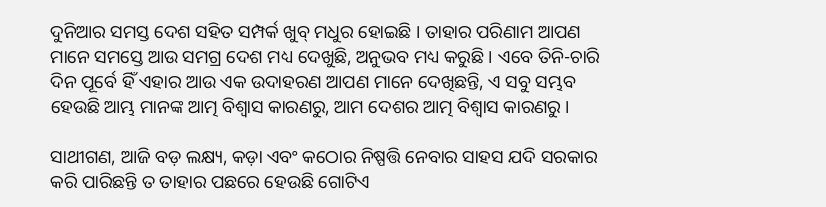ଦୁନିଆର ସମସ୍ତ ଦେଶ ସହିତ ସମ୍ପର୍କ ଖୁବ୍ ମଧୁର ହୋଇଛି । ତାହାର ପରିଣାମ ଆପଣ ମାନେ ସମସ୍ତେ ଆଉ ସମଗ୍ର ଦେଶ ମଧ୍ୟ ଦେଖୁଛି, ଅନୁଭବ ମଧ୍ୟ କରୁଛି । ଏବେ ତିନି-ଚାରି ଦିନ ପୂର୍ବେ ହିଁ ଏହାର ଆଉ ଏକ ଉଦାହରଣ ଆପଣ ମାନେ ଦେଖିଛନ୍ତି, ଏ ସବୁ ସମ୍ଭବ ହେଉଛି ଆମ୍ଭ ମାନଙ୍କ ଆତ୍ମ ବିଶ୍ୱାସ କାରଣରୁ, ଆମ ଦେଶର ଆତ୍ମ ବିଶ୍ୱାସ କାରଣରୁ ।

ସାଥୀଗଣ, ଆଜି ବଡ଼ ଲକ୍ଷ୍ୟ, କଡ଼ା ଏବଂ କଠୋର ନିଷ୍ପତ୍ତି ନେବାର ସାହସ ଯଦି ସରକାର କରି ପାରିଛନ୍ତି ତ ତାହାର ପଛରେ ହେଉଛି ଗୋଟିଏ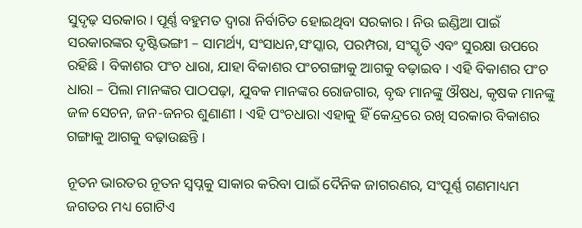ସୁଦୃଢ଼ ସରକାର । ପୂର୍ଣ୍ଣ ବହୁମତ ଦ୍ୱାରା ନିର୍ବାଚିତ ହୋଇଥିବା ସରକାର । ନିଉ ଇଣ୍ଡିଆ ପାଇଁ ସରକାରଙ୍କର ଦୃଷ୍ଟିଭଙ୍ଗୀ – ସାମର୍ଥ୍ୟ, ସଂସାଧନ,ସଂସ୍କାର, ପରମ୍ପରା, ସଂସ୍କୃତି ଏବଂ ସୁରକ୍ଷା ଉପରେ ରହିଛି । ବିକାଶର ପଂଚ ଧାରା, ଯାହା ବିକାଶର ପଂଚଗଙ୍ଗାକୁ ଆଗକୁ ବଢ଼ାଇବ । ଏହି ବିକାଶର ପଂଚ ଧାରା – ପିଲା ମାନଙ୍କର ପାଠପଢ଼ା, ଯୁବକ ମାନଙ୍କର ରୋଜଗାର, ବୃଦ୍ଧ ମାନଙ୍କୁ ଔଷଧ, କୃଷକ ମାନଙ୍କୁ ଜଳ ସେଚନ, ଜନ-ଜନର ଶୁଣାଣୀ । ଏହି ପଂଚଧାରା ଏହାକୁ ହିଁ କେନ୍ଦ୍ରରେ ରଖି ସରକାର ବିକାଶର ଗଙ୍ଗାକୁ ଆଗକୁ ବଢ଼ାଉଛନ୍ତି ।

ନୂତନ ଭାରତର ନୂତନ ସ୍ୱପ୍ନକୁ ସାକାର କରିବା ପାଇଁ ଦୈନିକ ଜାଗରଣର, ସଂପୂର୍ଣ୍ଣ ଗଣମାଧ୍ୟମ ଜଗତର ମଧ୍ୟ ଗୋଟିଏ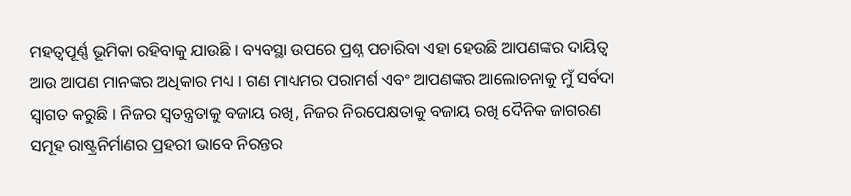ମହତ୍ୱପୂର୍ଣ୍ଣ ଭୂମିକା ରହିବାକୁ ଯାଉଛି । ବ୍ୟବସ୍ଥା ଉପରେ ପ୍ରଶ୍ନ ପଚାରିବା ଏହା ହେଉଛି ଆପଣଙ୍କର ଦାୟିତ୍ୱ ଆଉ ଆପଣ ମାନଙ୍କର ଅଧିକାର ମଧ୍ୟ । ଗଣ ମାଧ୍ୟମର ପରାମର୍ଶ ଏବଂ ଆପଣଙ୍କର ଆଲୋଚନାକୁ ମୁଁ ସର୍ବଦା ସ୍ୱାଗତ କରୁଛି । ନିଜର ସ୍ୱତନ୍ତ୍ରତାକୁ ବଜାୟ ରଖି, ନିଜର ନିରପେକ୍ଷତାକୁ ବଜାୟ ରଖି ଦୈନିକ ଜାଗରଣ ସମୂହ ରାଷ୍ଟ୍ରନିର୍ମାଣର ପ୍ରହରୀ ଭାବେ ନିରନ୍ତର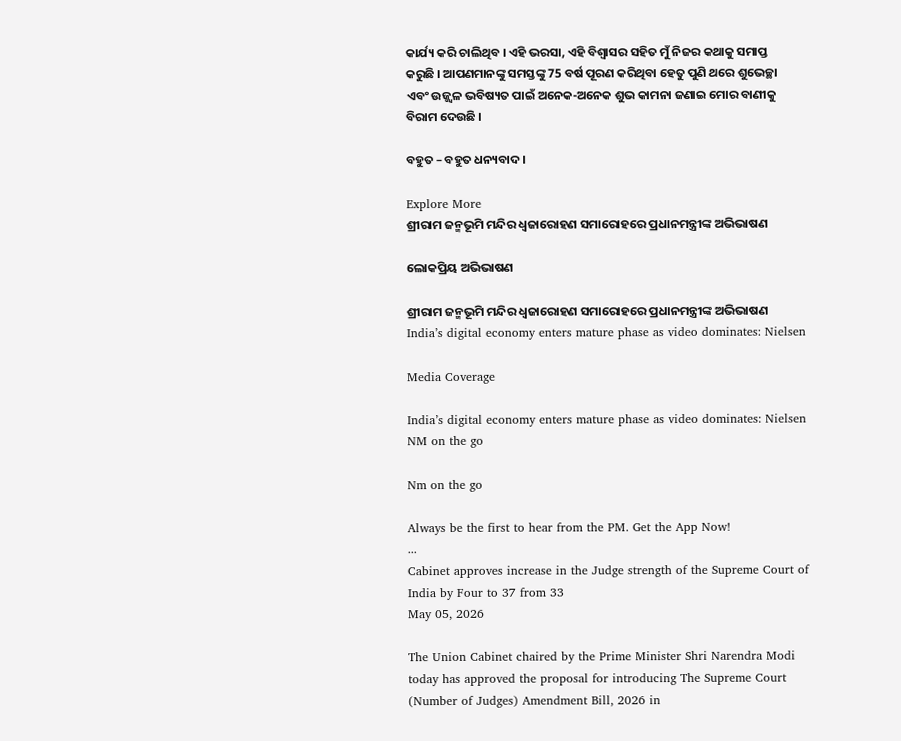କାର୍ଯ୍ୟ କରି ଚାଲିଥିବ । ଏହି ଭରସା, ଏହି ବିଶ୍ୱାସର ସହିତ ମୁଁ ନିଜର କଥାକୁ ସମାପ୍ତ କରୁଛି । ଆପଣମାନଙ୍କୁ ସମସ୍ତଙ୍କୁ 75 ବର୍ଷ ପୂରଣ କରିଥିବା ହେତୁ ପୁଣି ଥରେ ଶୁଭେଚ୍ଛା ଏବଂ ଉଜ୍ଜ୍ୱଳ ଭବିଷ୍ୟତ ପାଇଁ ଅନେକ-ଅନେକ ଶୁଭ କାମନା ଜଣାଇ ମୋର ବାଣୀକୁ ବିରାମ ଦେଉଛି ।

ବହୁତ – ବହୁତ ଧନ୍ୟବାଦ ।

Explore More
ଶ୍ରୀରାମ ଜନ୍ମଭୂମି ମନ୍ଦିର ଧ୍ଵଜାରୋହଣ ସମାରୋହରେ ପ୍ରଧାନମନ୍ତ୍ରୀଙ୍କ ଅଭିଭାଷଣ

ଲୋକପ୍ରିୟ ଅଭିଭାଷଣ

ଶ୍ରୀରାମ ଜନ୍ମଭୂମି ମନ୍ଦିର ଧ୍ଵଜାରୋହଣ ସମାରୋହରେ ପ୍ରଧାନମନ୍ତ୍ରୀଙ୍କ ଅଭିଭାଷଣ
India’s digital economy enters mature phase as video dominates: Nielsen

Media Coverage

India’s digital economy enters mature phase as video dominates: Nielsen
NM on the go

Nm on the go

Always be the first to hear from the PM. Get the App Now!
...
Cabinet approves increase in the Judge strength of the Supreme Court of India by Four to 37 from 33
May 05, 2026

The Union Cabinet chaired by the Prime Minister Shri Narendra Modi today has approved the proposal for introducing The Supreme Court (Number of Judges) Amendment Bill, 2026 in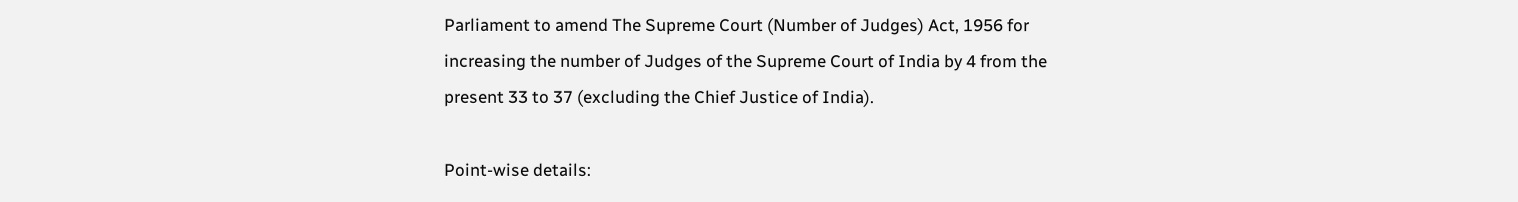Parliament to amend The Supreme Court (Number of Judges) Act, 1956 for increasing the number of Judges of the Supreme Court of India by 4 from the present 33 to 37 (excluding the Chief Justice of India).

Point-wise details: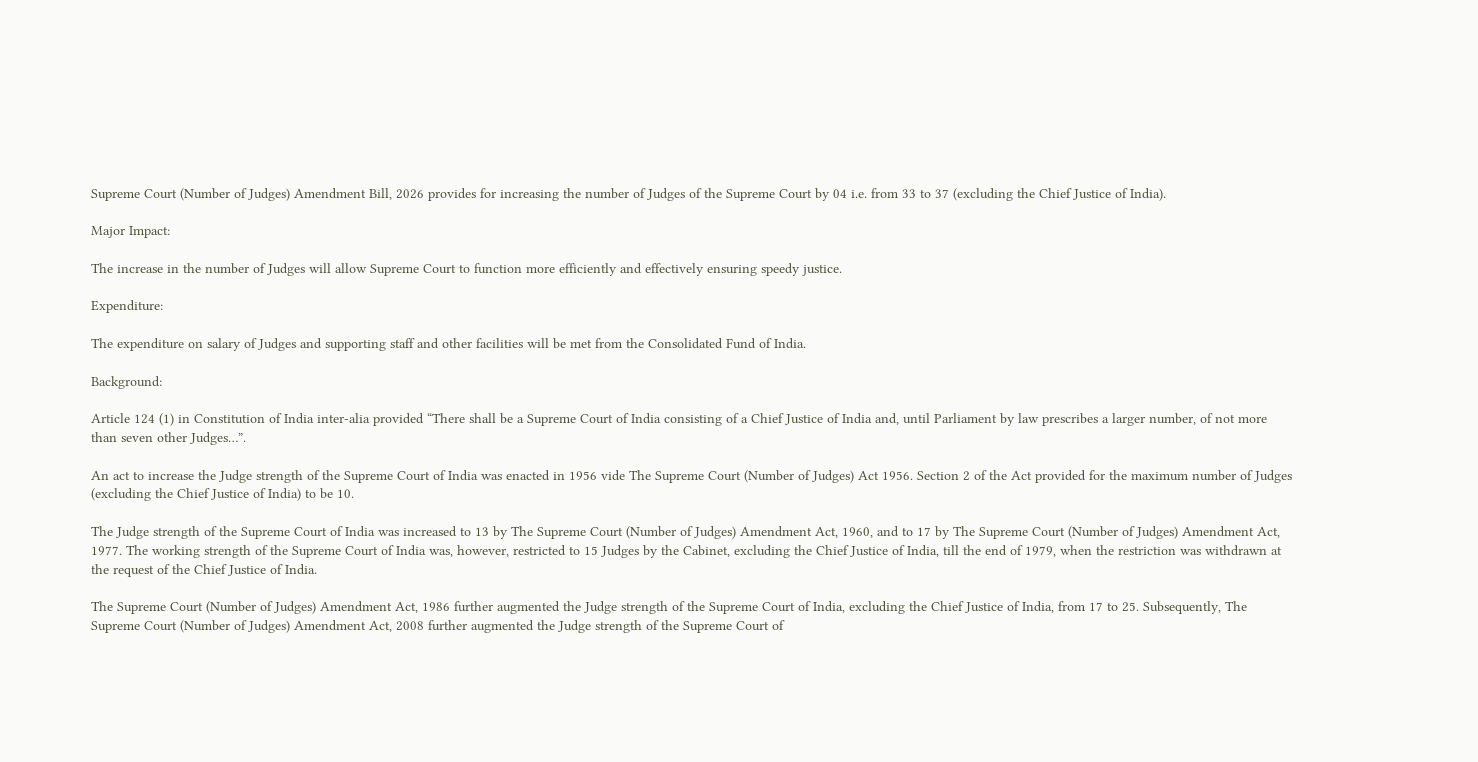Supreme Court (Number of Judges) Amendment Bill, 2026 provides for increasing the number of Judges of the Supreme Court by 04 i.e. from 33 to 37 (excluding the Chief Justice of India).

Major Impact:

The increase in the number of Judges will allow Supreme Court to function more efficiently and effectively ensuring speedy justice.

Expenditure:

The expenditure on salary of Judges and supporting staff and other facilities will be met from the Consolidated Fund of India.

Background:

Article 124 (1) in Constitution of India inter-alia provided “There shall be a Supreme Court of India consisting of a Chief Justice of India and, until Parliament by law prescribes a larger number, of not more than seven other Judges…”.

An act to increase the Judge strength of the Supreme Court of India was enacted in 1956 vide The Supreme Court (Number of Judges) Act 1956. Section 2 of the Act provided for the maximum number of Judges (excluding the Chief Justice of India) to be 10.

The Judge strength of the Supreme Court of India was increased to 13 by The Supreme Court (Number of Judges) Amendment Act, 1960, and to 17 by The Supreme Court (Number of Judges) Amendment Act, 1977. The working strength of the Supreme Court of India was, however, restricted to 15 Judges by the Cabinet, excluding the Chief Justice of India, till the end of 1979, when the restriction was withdrawn at the request of the Chief Justice of India.

The Supreme Court (Number of Judges) Amendment Act, 1986 further augmented the Judge strength of the Supreme Court of India, excluding the Chief Justice of India, from 17 to 25. Subsequently, The Supreme Court (Number of Judges) Amendment Act, 2008 further augmented the Judge strength of the Supreme Court of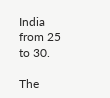India from 25 to 30.

The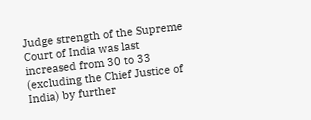Judge strength of the Supreme Court of India was last increased from 30 to 33 (excluding the Chief Justice of India) by further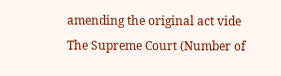amending the original act vide The Supreme Court (Number of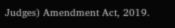Judges) Amendment Act, 2019.